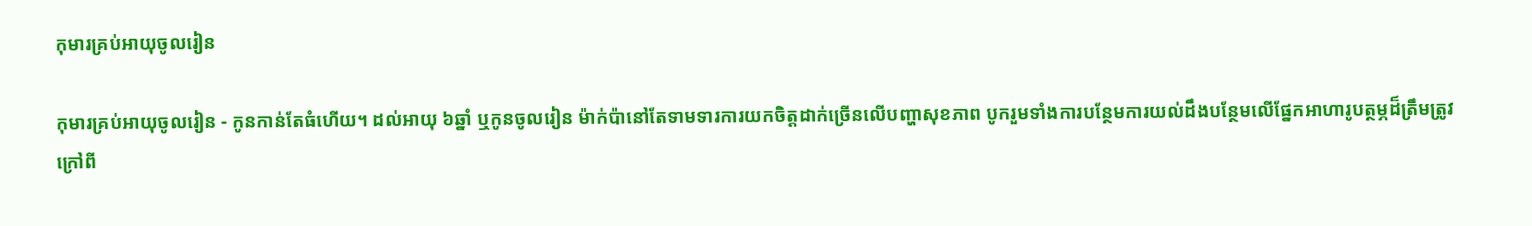កុមារគ្រប់អាយុចូលរៀន

កុមារគ្រប់អាយុចូលរៀន - កូនកាន់តែធំហើយ។ ដល់អាយុ ៦ឆ្នាំ ឬកូនចូលរៀន ម៉ាក់ប៉ានៅតែទាមទារការយកចិត្តដាក់ច្រើនលើបញ្ហាសុខភាព បូករួមទាំងការបន្ថែមការយល់ដឹងបន្ថែមលើផ្នែកអាហារូបត្ថម្ភដ៏ត្រឹមត្រូវក្រៅពី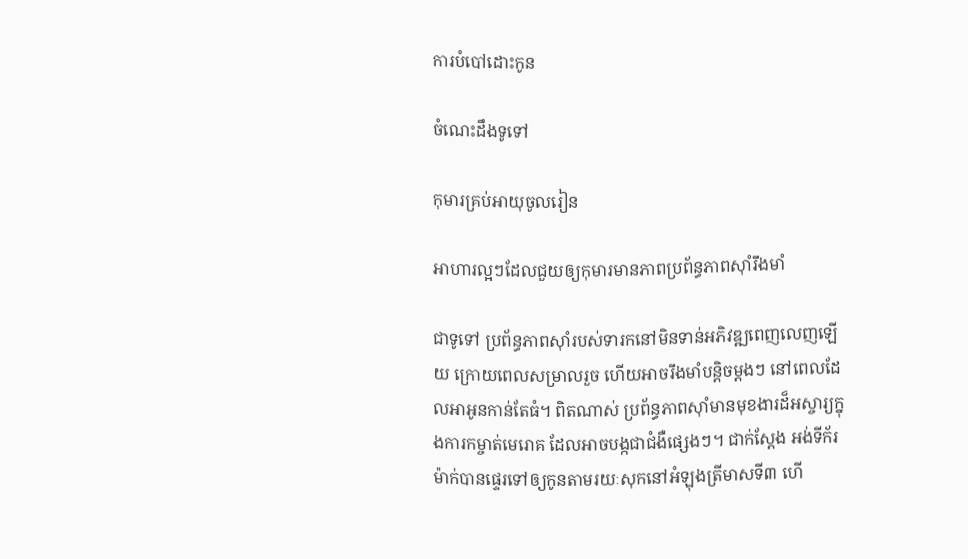ការបំបៅដោះកូន

ចំណេះដឹងទូទៅ

កុមារគ្រប់អាយុចូលរៀន

អាហារល្អៗដែលជួយឲ្យកុមារមានភាពប្រព័ន្ធភាពស៊ាំរឹងមាំ

ជាទូទៅ ប្រព័ន្ធភាពស៊ាំរបស់ទារកនៅមិនទាន់អភិវឌ្ឍពេញលេញឡើយ ក្រោយពេលសម្រាលរួច ហើយអាចរឹងមាំបន្តិចម្តងៗ នៅពេលដែលអាអូនកាន់តែធំ។ ពិតណាស់ ប្រព័ន្ធភាពស៊ាំមានមុខងារដ៏អស្ចារ្យក្នុងការកម្ចាត់មេរោគ ដែលអាចបង្កជាជំងឺផ្សេងៗ។ ជាក់ស្តែង អង់ទីក័រម៉ាក់បានផ្ទេរទៅឲ្យកូនតាមរយៈសុកនៅអំឡុងត្រីមាសទី៣ ហើ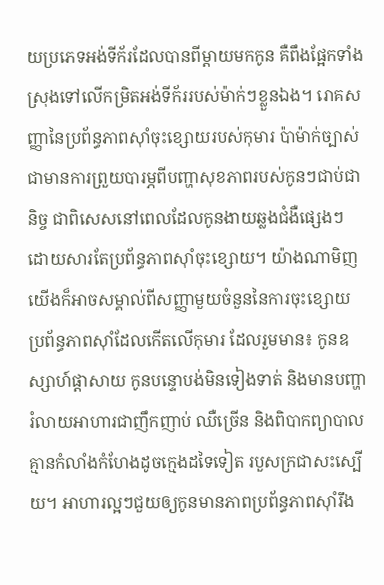យប្រភេទអង់ទីក័រដែលបានពីម្តាយមកកូន គឺពឹងផ្អែកទាំងស្រុងទៅលើកម្រិតអង់ទីក័ររបស់ម៉ាក់ៗខ្លួនឯង។ រោគសញ្ញានៃប្រព័ន្ធភាពស៊ាំចុះខ្សោយរបស់កុមារ ប៉ាម៉ាក់ច្បាស់ជាមានការព្រួយបារម្ភពីបញ្ហាសុខភាពរបស់កូនៗជាប់ជានិច្ច ជាពិសេសនៅពេលដែលកូនងាយឆ្លងជំងឺផ្សេងៗ ដោយសារតែប្រព័ន្ធភាពស៊ាំចុះខ្សោយ។ យ៉ាងណាមិញ យើងក៏អាចសម្គាល់ពីសញ្ញាមួយចំនួននៃការចុះខ្សោយប្រព័ន្ធភាពស៊ាំដែលកើតលើកុមារ ដែលរួមមាន៖ កូនឧស្សាហ៍ផ្តាសាយ កូនបន្ទោបង់មិនទៀងទាត់ និងមានបញ្ហារំលាយអាហារជាញឹកញាប់ ឈឺច្រើន និងពិបាកព្យាបាល គ្មានកំលាំងកំហែងដូចក្មេងដទៃទៀត របួសក្រជាសះស្បើយ។ អាហារល្អៗជួយឲ្យកូនមានភាពប្រព័ន្ធភាពស៊ាំរឹង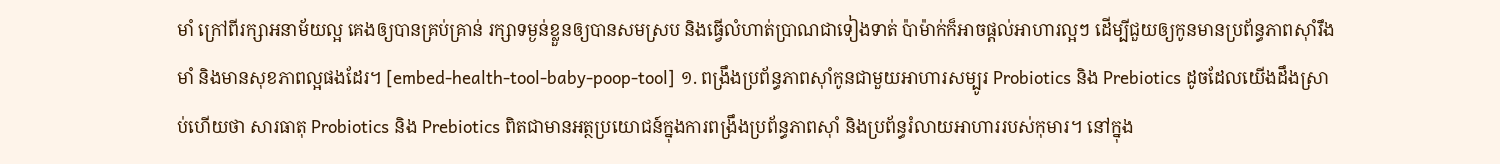មាំ ក្រៅពីរក្សាអនាម័យល្អ គេងឲ្យបានគ្រប់គ្រាន់ រក្សាទម្ងន់ខ្លួនឲ្យបានសមស្រប និងធ្វើលំហាត់ប្រាណជាទៀងទាត់ ប៉ាម៉ាក់ក៏អាចផ្តល់អាហារល្អៗ ដើម្បីជួយឲ្យកូនមានប្រព័ន្ធភាពស៊ាំរឹងមាំ និងមានសុខភាពល្អផងដែរ។ [embed-health-tool-baby-poop-tool] ១. ពង្រឹងប្រព័ន្ធភាពស៊ាំកូនជាមួយអាហារសម្បូរ Probiotics និង Prebiotics ដូចដែលយើងដឹងស្រាប់ហើយថា សារធាតុ Probiotics និង Prebiotics ពិតជាមានអត្ថប្រយោជន៍ក្នុងការពង្រឹងប្រព័ន្ធភាពស៊ាំ និងប្រព័ន្ធរំលាយអាហាររបស់កុមារ។ នៅក្នុង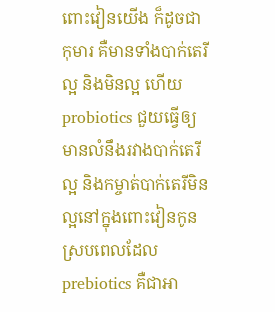ពោះវៀនយើង ក៏ដូចជាកុមារ គឺមានទាំងបាក់តេរីល្អ និងមិនល្អ ហើយ probiotics ជួយធ្វើឲ្យមានលំនឹងរវាងបាក់តេរីល្អ និងកម្ចាត់បាក់តេរីមិនល្អនៅក្នុងពោះវៀនកូន ស្របពេលដែល prebiotics គឺជាអា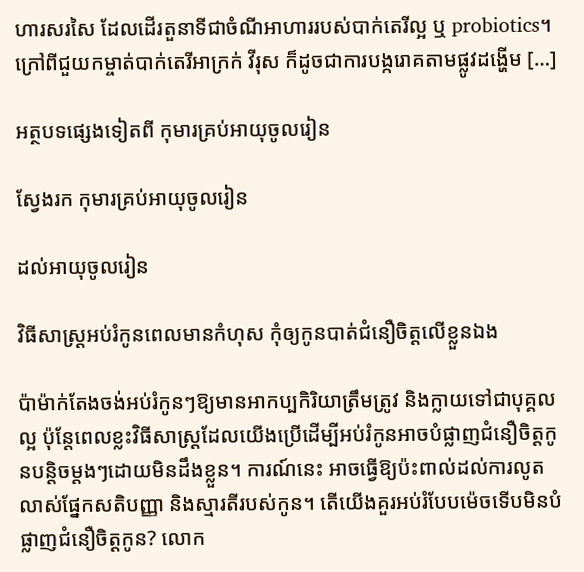ហារសរសៃ ដែលដើរតួនាទីជាចំណីអាហាររបស់បាក់តេរីល្អ ឬ probiotics។ ក្រៅពីជួយកម្ចាត់បាក់តេរីអាក្រក់ វីរុស ក៏ដូចជាការបង្ករោគតាមផ្លូវដង្ហើម […]

អត្ថបទផ្សេងទៀតពី កុមារគ្រប់អាយុចូលរៀន

ស្វែងរក កុមារគ្រប់អាយុចូលរៀន

ដល់អាយុចូលរៀន

វិធីសាស្រ្តអប់រំកូនពេលមានកំហុស កុំឲ្យកូនបាត់ជំនឿចិត្តលើខ្លួនឯង

ប៉ាម៉ាក់តែងចង់អប់រំកូនៗឱ្យមានអាកប្បកិរិយាត្រឹមត្រូវ និងក្លាយទៅជាបុគ្គលល្អ ប៉ុន្តែពេលខ្លះវិធីសាស្រ្តដែលយើងប្រើដើម្បីអប់រំកូនអាចបំផ្លាញជំនឿចិត្តកូនបន្តិចម្តងៗដោយមិនដឹងខ្លួន។ ការណ៍នេះ អាចធ្វើឱ្យប៉ះពាល់ដល់ការលូតលាស់ផ្នែកសតិបញ្ញា និងស្មារតីរបស់កូន។ តើយើងគួរអប់រំបែបម៉េចទើបមិនបំផ្លាញជំនឿចិត្តកូន? លោក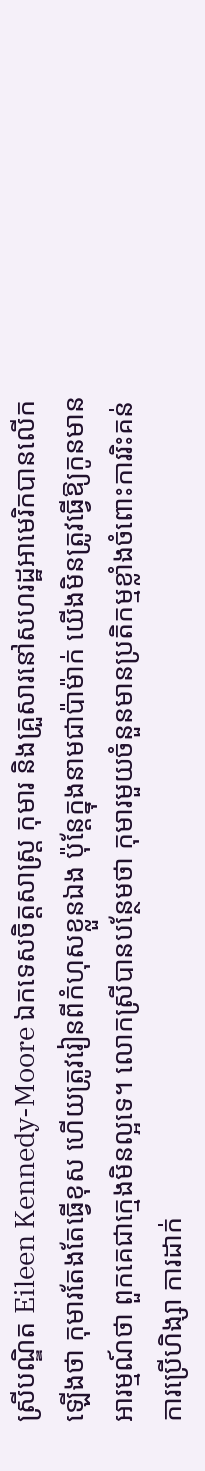ស្រីបណ្ឌិត Eileen Kennedy-Moore ឯកទេសចិត្តសាស្រ្ត កុមារ និងគ្រួសារនៅសហរដ្ឋអាមេរិកបានលើកឡើងថា កុមារតែងតែធ្វើខុស ហើយត្រូវរៀនពីកំហុសខ្លួនឯង ប៉ុន្តែក្នុងនាមជាប៉ាម៉ាក់ យើងមិនត្រូវធ្វើឱ្យកូនមានអារម្មណ៍ថា ពួកគេជាក្មេងមិនល្អទេ។ លោកស្រីបានបន្ថែមថា កុមារមួយចំនួនមានប្រតិកម្មខ្លាំងចំពោះការរិះគន់ ការប្រើហិង្សា ការដាក់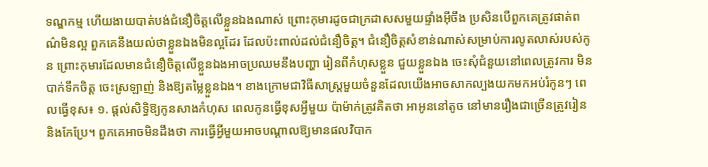ទណ្ឌកម្ម ហើយងាយបាត់បង់ជំនឿចិត្តលើខ្លួនឯងណាស់ ព្រោះកុមារដូចជាក្រដាសសមួយផ្ទាំងអ៊ីចឹង ប្រសិនបើពួកគេត្រូវផាត់ពណ៌មិនល្អ ពួកគេនឹងយល់ថាខ្លួនឯងមិនល្អដែរ ដែលប៉ះពាល់ដល់ជំនឿចិត្ត។ ជំនឿចិត្តសំខាន់ណាស់សម្រាប់ការលូតលាស់របស់កូន ព្រោះកុមារដែលមានជំនឿចិត្តលើខ្លួនឯងអាចប្រឈមនឹងបញ្ហា រៀនពីកំហុសខ្លួន ជួយខ្លួនឯង ចេះសុំជំនួយនៅពេលត្រូវការ មិនបាក់ទឹកចិត្ត ចេះស្រឡាញ់ និងឱ្យតម្លៃខ្លួនឯង។ ខាងក្រោមជាវិធីសាស្រ្តមួយចំនួនដែលយើងអាចសាកល្បងយកមកអប់រំកូនៗ ពេលធ្វើខុស៖ ១. ផ្តល់សិទ្ធិឱ្យកូនសាងកំហុស ពេលកូនធ្វើខុសអ្វីមួយ ប៉ាម៉ាក់ត្រូវគិតថា អាអូននៅតូច នៅមានរឿងជាច្រើនត្រូវរៀន និងកែប្រែ។ ពួកគេអាចមិនដឹងថា ការធ្វើអ្វីមួយអាចបណ្តាលឱ្យមានផលវិបាក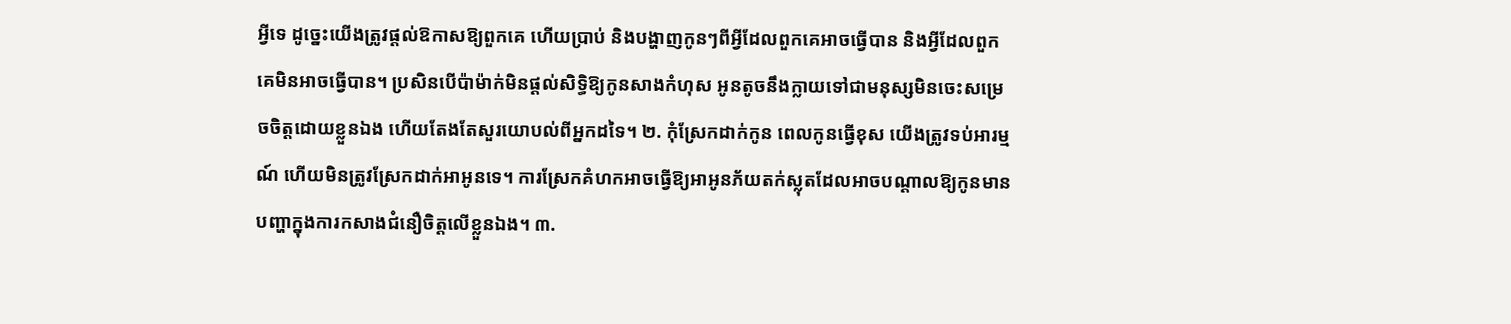អ្វីទេ ដូច្នេះយើងត្រូវផ្តល់ឱកាសឱ្យពួកគេ ហើយប្រាប់ និងបង្ហាញកូនៗពីអ្វីដែលពួកគេអាចធ្វើបាន និងអ្វីដែលពួកគេមិនអាចធ្វើបាន។ ប្រសិនបើប៉ាម៉ាក់មិនផ្តល់សិទ្ធិឱ្យកូនសាងកំហុស អូនតូចនឹងក្លាយទៅជាមនុស្សមិនចេះសម្រេចចិត្តដោយខ្លួនឯង ហើយតែងតែសួរយោបល់ពីអ្នកដទៃ។ ២. កុំស្រែកដាក់កូន ពេលកូនធ្វើខុស យើងត្រូវទប់អារម្មណ៍ ហើយមិនត្រូវស្រែកដាក់អាអូនទេ។ ការស្រែកគំហកអាចធ្វើឱ្យអាអូនភ័យតក់ស្លុតដែលអាចបណ្តាលឱ្យកូនមានបញ្ហាក្នុងការកសាងជំនឿចិត្តលើខ្លួនឯង។ ៣.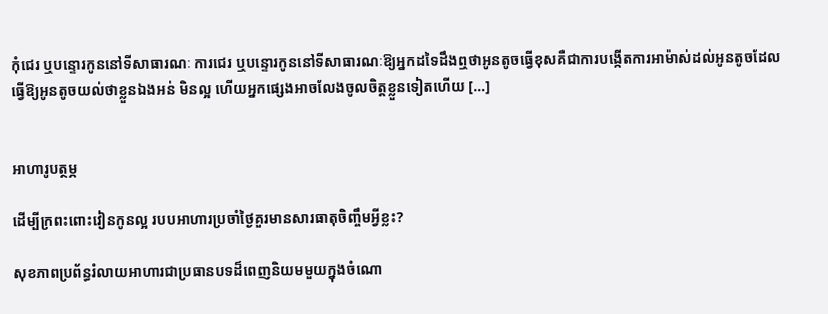កុំជេរ ឬបន្ទោរកូននៅទីសាធារណៈ ការជេរ ឬបន្ទោរកូននៅទីសាធារណៈឱ្យអ្នកដទៃដឹងឮថាអូនតូចធ្វើខុសគឺជាការបង្កើតការអាម៉ាស់ដល់អូនតូចដែលធ្វើឱ្យអូនតូចយល់ថាខ្លួនឯងអន់ មិនល្អ ហើយអ្នកផ្សេងអាចលែងចូលចិត្តខ្លួនទៀតហើយ […]


អាហារូបត្ថម្ភ

ដើម្បីក្រពះពោះវៀនកូនល្អ របបអាហារប្រចាំថ្ងៃគួរមានសារធាតុចិញ្ចឹមអ្វីខ្លះ?

សុខភាពប្រព័ន្ធរំលាយអាហារជាប្រធានបទដ៏ពេញនិយមមួយក្នុងចំណោ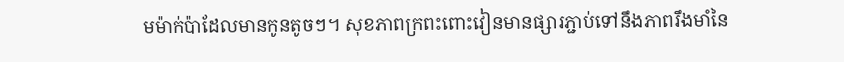មម៉ាក់ប៉ាដែលមានកូនតូចៗ។ សុខភាពក្រពះពោះវៀនមានផ្សារភ្ជាប់ទៅនឹងភាពរឹងមាំនៃ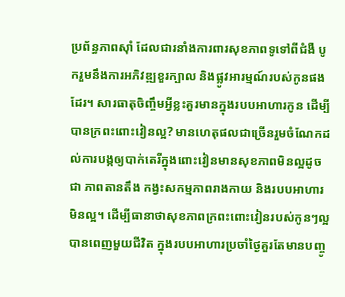ប្រព័ន្ធភាពស៊ាំ ដែលជារនាំងការពារសុខភាពទូទៅពីជំងឺ បូករួមនឹងការអភិវឌ្ឍខួរក្បាល និងផ្លូវអារម្មណ៍របស់កូនផងដែរ។ សារធាតុចិញ្ចឹមអ្វីខ្លះគួរមានក្នុងរបបអាហារកូន ដើម្បីបានក្រពះពោះវៀនល្អ? មានហេតុផលជាច្រើនរួមចំណែកដល់ការបង្កឲ្យបាក់តេរីក្នុងពោះវៀនមានសុខភាពមិនល្អដូចជា ភាពតានតឹង កង្វះសកម្មភាពរាងកាយ និងរបបអាហារមិនល្អ។ ដើម្បីធានាថាសុខភាពក្រពះពោះវៀនរបស់កូនៗល្អបានពេញមួយជីវិត ក្នុងរបបអាហារប្រចាំថ្ងៃគួរតែមានបញ្ចូ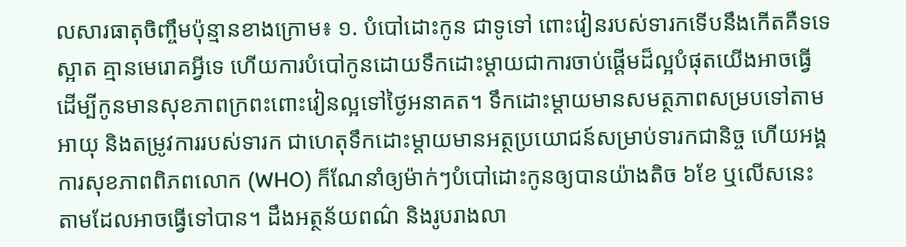លសារធាតុចិញ្ចឹមប៉ុន្មានខាងក្រោម៖ ១. បំបៅដោះកូន ជាទូទៅ ពោះវៀនរបស់ទារកទើបនឹងកើតគឺទទេស្អាត គ្មានមេរោគអ្វីទេ ហើយការបំបៅកូនដោយទឹកដោះម្ដាយជាការចាប់ផ្ដើមដ៏ល្អបំផុតយើងអាចធ្វើដើម្បីកូនមានសុខភាពក្រពះពោះវៀនល្អទៅថ្ងៃអនាគត។ ទឹកដោះម្ដាយមានសមត្ថភាពសម្របទៅតាមអាយុ និងតម្រូវការរបស់ទារក ជាហេតុទឹកដោះម្ដាយមានអត្ថប្រយោជន៍សម្រាប់ទារកជានិច្ច ហើយអង្គការសុខភាពពិភពលោក (WHO) ក៏ណែនាំឲ្យម៉ាក់ៗបំបៅដោះកូនឲ្យបានយ៉ាងតិច ៦ខែ ឬលើសនេះ តាមដែលអាចធ្វើទៅបាន។ ដឹងអត្ថន័យពណ៌ និងរូបរាងលា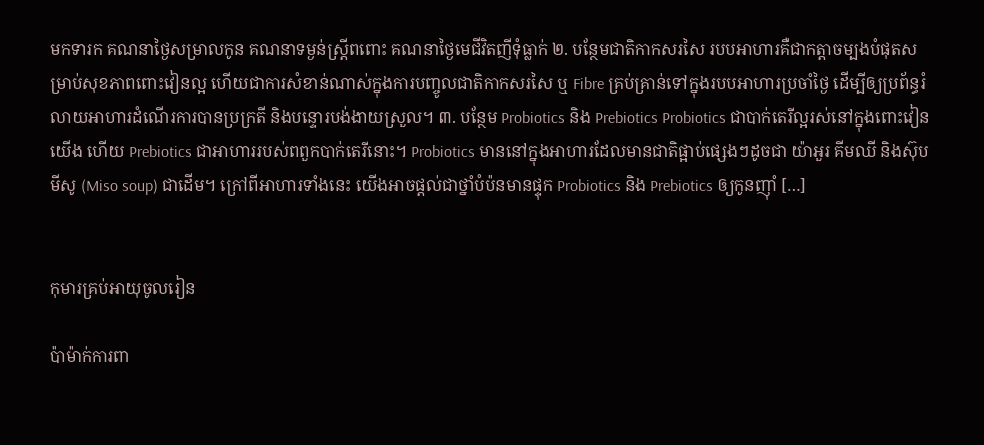មកទារក គណនាថ្ងៃសម្រាលកូន គណនាទម្ងន់ស្រ្តីពពោះ គណនាថ្ងៃមេជីវិតញីទុំធ្លាក់ ២. បន្ថែមជាតិកាកសរសៃ របបអាហារគឺជាកត្តាចម្បងបំផុតសម្រាប់សុខភាពពោះវៀនល្អ ហើយជាការសំខាន់ណាស់ក្នុងការបញ្ចូលជាតិកាកសរសៃ ឬ Fibre គ្រប់គ្រាន់ទៅក្នុងរបបអាហារប្រចាំថ្ងៃ ដើម្បីឲ្យប្រព័ន្ធរំលាយអាហារដំណើរការបានប្រក្រតី និងបន្ទោរបង់ងាយស្រួល។ ៣. បន្ថែម Probiotics និង Prebiotics Probiotics ជាបាក់តេរីល្អរស់នៅក្នុងពោះវៀនយើង ហើយ Prebiotics ជាអាហាររបស់ពពួកបាក់តេរីនោះ។ Probiotics មាននៅក្នុងអាហារដែលមានជាតិផ្អាប់ផ្សេងៗដូចជា យ៉ាអួរ គីមឈី និងស៊ុបមីសូ (Miso soup) ជាដើម។ ក្រៅពីអាហារទាំងនេះ យើងអាចផ្ដល់ជាថ្នាំបំប៉នមានផ្ទុក Probiotics និង Prebiotics ឲ្យកូនញ៉ាំ […]


កុមារគ្រប់អាយុចូលរៀន

ប៉ាម៉ាក់ការពា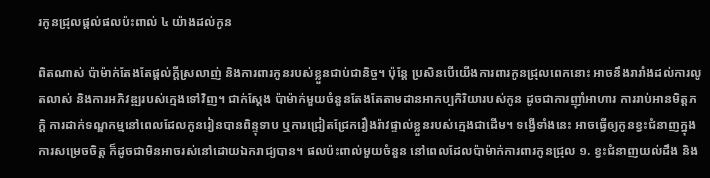រកូនជ្រុលផ្ដល់ផលប៉ះពាល់ ៤ យ៉ាងដល់កូន

ពិតណាស់ ប៉ាម៉ាក់តែងតែផ្ដល់ក្ដីស្រលាញ់ និងការពារកូនរបស់ខ្លួនជាប់ជានិច្ច។ ប៉ុន្តែ ប្រសិនបើយើងការពារកូនជ្រុលពេកនោះ អាចនឹងរារាំងដល់ការលូតលាស់ និងការអភិវឌ្ឍរបស់ក្មេងទៅវិញ។ ជាក់ស្ដែង ប៉ាម៉ាក់មួយចំនួនតែងតែតាមដានអាកប្បកិរិយារបស់កូន ដូចជាការញ៉ាំអាហារ ការរាប់អានមិត្តភក្ដិ ការដាក់ទណ្ឌកម្មនៅពេលដែលកូនរៀនបានពិន្ទុទាប ឬការជ្រៀតជ្រែករឿងរ៉ាវផ្ទាល់ខ្លួនរបស់ក្មេងជាដើម។ ទង្វើទាំងនេះ អាចធ្វើឲ្យកូនខ្វះជំនាញក្នុងការសម្រេចចិត្ត ក៏ដូចជាមិនអាចរស់នៅដោយឯករាជ្យបាន។ ផលប៉ះពាល់មួយចំនួន នៅពេលដែលប៉ាម៉ាក់ការពារកូនជ្រុល ១. ខ្វះជំនាញយល់ដឹង និង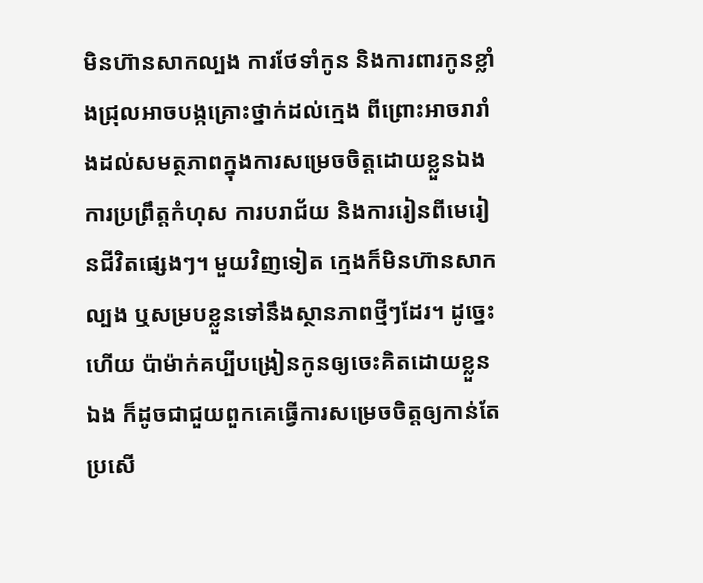មិនហ៊ានសាកល្បង ការថែទាំកូន និងការពារកូនខ្លាំងជ្រុលអាចបង្កគ្រោះថ្នាក់ដល់ក្មេង ពីព្រោះអាចរារាំងដល់សមត្ថភាពក្នុងការសម្រេចចិត្តដោយខ្លួនឯង ការប្រព្រឹត្តកំហុស ការបរាជ័យ និងការរៀនពីមេរៀនជីវិតផ្សេងៗ។ មួយវិញទៀត ក្មេងក៏មិនហ៊ានសាកល្បង ឬសម្របខ្លួនទៅនឹងស្ថានភាពថ្មីៗដែរ។ ដូច្នេះហើយ ប៉ាម៉ាក់គប្បីបង្រៀនកូនឲ្យចេះគិតដោយខ្លួនឯង ក៏ដូចជាជួយពួកគេធ្វើការសម្រេចចិត្តឲ្យកាន់តែប្រសើ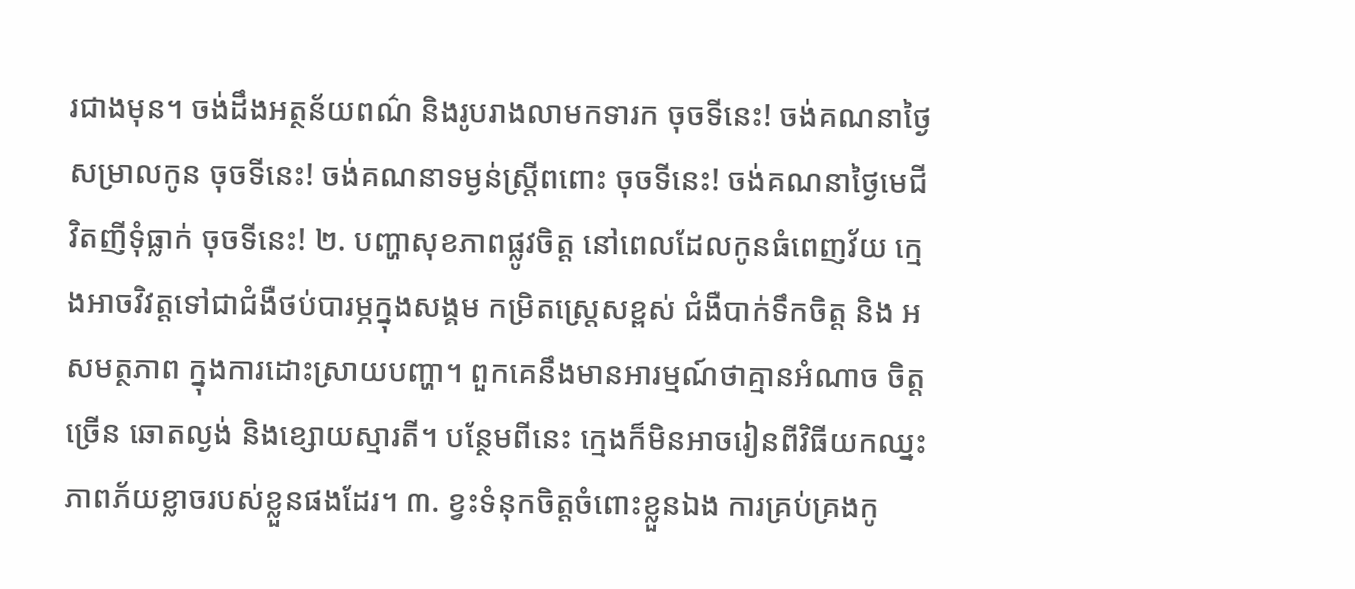រជាងមុន។ ចង់ដឹងអត្ថន័យពណ៌ និងរូបរាងលាមកទារក ចុចទីនេះ! ចង់គណនាថ្ងៃសម្រាលកូន ចុចទីនេះ! ចង់គណនាទម្ងន់ស្រ្តីពពោះ ចុចទីនេះ! ចង់គណនាថ្ងៃមេជីវិតញីទុំធ្លាក់ ចុចទីនេះ! ២. បញ្ហាសុខភាពផ្លូវចិត្ត នៅពេលដែលកូនធំពេញវ័យ ក្មេងអាចវិវត្តទៅជាជំងឺថប់បារម្ភក្នុងសង្គម កម្រិតស្រ្តេសខ្ពស់ ជំងឺបាក់ទឹកចិត្ត និង អសមត្ថភាព ក្នុងការដោះស្រាយបញ្ហា។ ពួកគេនឹងមានអារម្មណ៍ថាគ្មានអំណាច ចិត្តច្រើន ឆោតល្ងង់ និងខ្សោយស្មារតី។ បន្ថែមពីនេះ ក្មេងក៏មិនអាចរៀនពីវិធីយកឈ្នះភាពភ័យខ្លាចរបស់ខ្លួនផងដែរ។ ៣. ខ្វះទំនុកចិត្តចំពោះខ្លួនឯង ការគ្រប់គ្រងកូ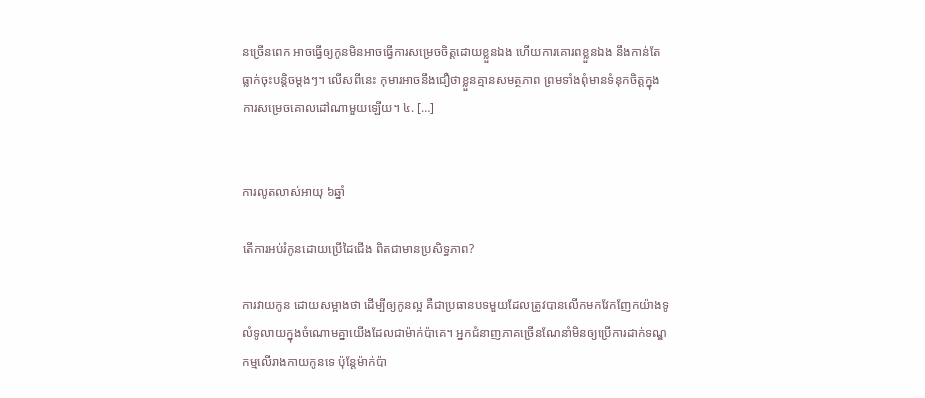នច្រើនពេក អាចធ្វើឲ្យកូនមិនអាចធ្វើការសម្រេចចិត្តដោយខ្លួនឯង ហើយការគោរពខ្លួនឯង នឹងកាន់តែធ្លាក់ចុះបន្តិចម្ដងៗ។ លើសពីនេះ កុមារអាចនឹងជឿថាខ្លួនគ្មានសមត្ថភាព ព្រមទាំងពុំមានទំនុកចិត្តក្នុងការសម្រេចគោលដៅណាមួយឡើយ។ ៤. […]


ការលូតលាស់អាយុ ៦ឆ្នាំ

តើការអប់រំកូនដោយប្រើដៃជើង ពិតជាមានប្រសិទ្ធភាព?

ការវាយកូន ដោយសម្អាងថា ដើម្បីឲ្យកូនល្អ គឺជាប្រធានបទមួយដែលត្រូវបានលើកមកវែកញែកយ៉ាងទូលំទូលាយក្នុងចំណោមគ្នាយើងដែលជាម៉ាក់ប៉ាគេ។ អ្នកជំនាញភាគច្រើនណែនាំមិនឲ្យប្រើការដាក់ទណ្ឌកម្មលើរាងកាយកូនទេ ប៉ុន្តែម៉ាក់ប៉ា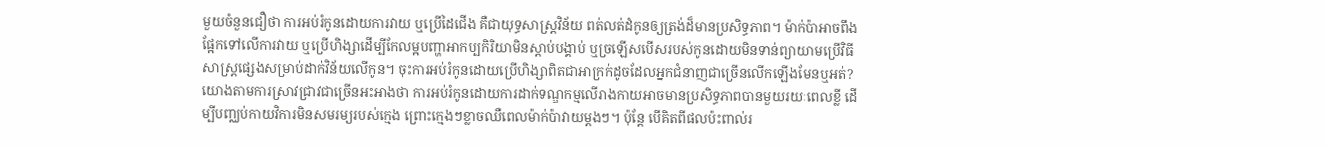មួយចំនួនជឿថា ការអប់រំកូនដោយការវាយ ឬប្រើដៃជើង គឺជាយុទ្ធសាស្ត្រវិន័យ ពត់លត់ដំកូនឲ្យត្រង់ដ៏មានប្រសិទ្ធភាព។ ម៉ាក់ប៉ាអាចពឹងផ្អែកទៅលើការវាយ ឬប្រើហិង្សាដើម្បីកែលម្អបញ្ហាអាកប្បកិរិយាមិនស្ដាប់បង្គាប់ ឬច្រឡើសបើសរបស់កូនដោយមិនទាន់ព្យាយាមប្រើវិធីសាស្ត្រផ្សេងសម្រាប់ដាក់វិន័យលើកូន។ ចុះការអប់រំកូនដោយប្រើហិង្សាពិតជាអាក្រក់ដូចដែលអ្នកជំនាញជាច្រើនលើកឡើងមែនឬអត់? យោងតាមការស្រាវជ្រាវជាច្រើនអះអាងថា ការអប់រំកូនដោយការដាក់ទណ្ឌកម្មលើរាងកាយអាចមានប្រសិទ្ធភាពបានមួយរយៈពេលខ្លី ដើម្បីបញ្ឈប់កាយវិការមិនសមរម្យរបស់ក្មេង ព្រោះក្មេងៗខ្លាចឈឺពេលម៉ាក់ប៉ាវាយម្ដងៗ។ ប៉ុន្តែ បើគិតពីផលប៉ះពាល់រ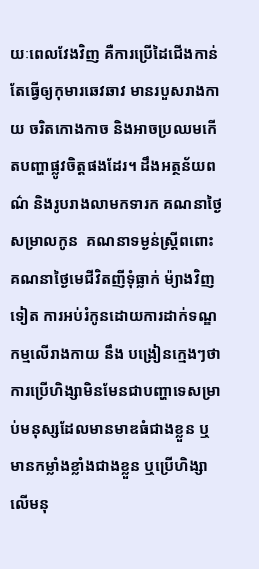យៈពេលវែងវិញ គឺការប្រើដៃជើងកាន់តែធ្វើឲ្យកុមារឆេវឆាវ មានរបួសរាងកាយ ចរិតកោងកាច និងអាចប្រឈមកើតបញ្ហាផ្លូវចិត្តផងដែរ។ ដឹងអត្ថន័យពណ៌ និងរូបរាងលាមកទារក គណនាថ្ងៃសម្រាលកូន  គណនាទម្ងន់ស្រ្តីពពោះ  គណនាថ្ងៃមេជីវិតញីទុំធ្លាក់ ម៉្យាងវិញទៀត ការអប់រំកូនដោយការដាក់ទណ្ឌកម្មលើរាងកាយ នឹង បង្រៀនក្មេងៗថា ការប្រើហិង្សាមិនមែនជាបញ្ហាទេសម្រាប់មនុស្សដែលមានមាឌធំជាងខ្លួន ឬមានកម្លាំងខ្លាំងជាងខ្លួន ឬប្រើហិង្សាលើមនុ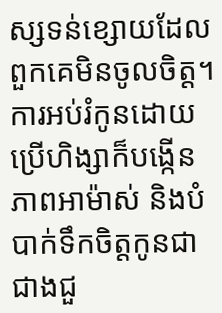ស្សទន់ខ្សោយដែលពួកគេមិនចូលចិត្ត។ ការអប់រំកូនដោយប្រើហិង្សាក៏បង្កើនភាពអាម៉ាស់ និងបំបាក់ទឹកចិត្តកូនជាជាងជួ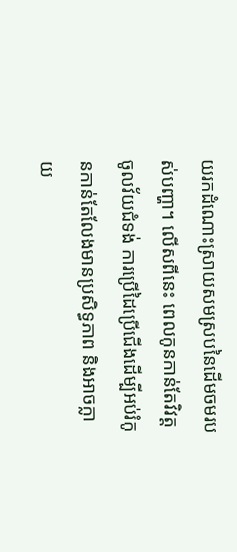យរកដំណោះស្រាយសមស្របនៃដើមចមរបស់បញ្ហា។ លើសពីនេះ ពេលកូនកាន់តែវិវត្តចូលវ័យជំទង់ ការប្រើដៃប្រើជើងដើម្បីអប់រំកូនកាន់តែលែងមានប្រសិទ្ធភាព និងអាចក្លាយ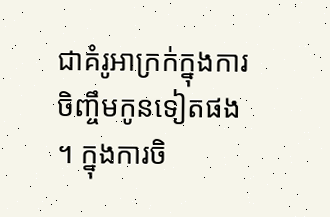ជាគំរូអាក្រក់ក្នុងការចិញ្ចឹមកូនទៀតផង។ ក្នុងការចិ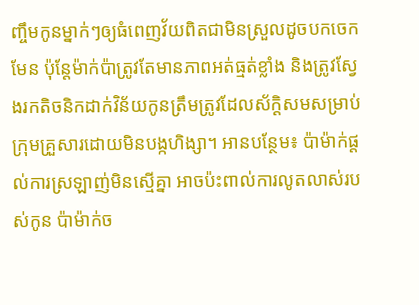ញ្ចឹមកូនម្នាក់ៗឲ្យធំពេញវ័យពិតជាមិនស្រួលដូចបកចេកមែន ប៉ុន្តែម៉ាក់ប៉ាត្រូវតែមានភាពអត់ធ្មត់ខ្លាំង និងត្រូវស្វែងរកតិចនិកដាក់វិន័យកូនត្រឹមត្រូវដែលស័ក្ដិសមសម្រាប់ក្រុមគ្រួសារដោយមិនបង្កហិង្សា។ អានបន្ថែម៖ ប៉ាម៉ាក់ផ្ដល់ការស្រឡាញ់មិនស្មើគ្នា អាចប៉ះពាល់ការលូតលាស់របស់កូន ប៉ាម៉ាក់ច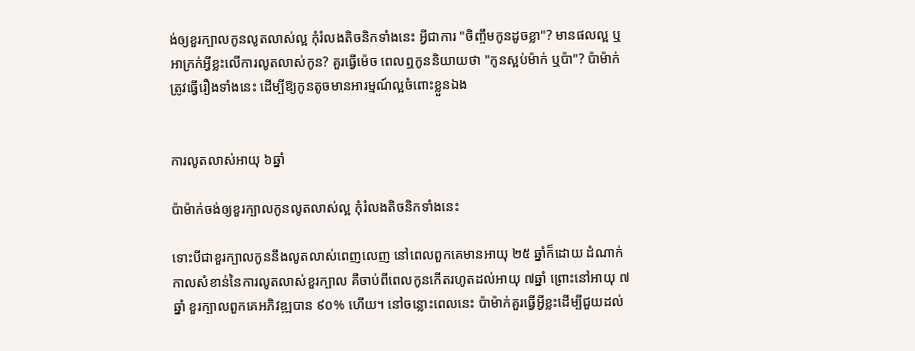ង់ឲ្យខួរក្បាលកូនលូតលាស់ល្អ កុំរំលងតិចនិកទាំងនេះ អ្វីជាការ "ចិញ្ចឹមកូនដូចខ្លា"? មានផលល្អ ឬអាក្រក់អ្វីខ្លះលើការលូតលាស់កូន? គួរធ្វើម៉េច ពេលឮកូននិយាយថា "កូនស្អប់ម៉ាក់ ឬប៉ា"? ប៉ាម៉ាក់ត្រូវធ្វើរឿងទាំងនេះ ដើម្បីឱ្យកូនតូចមានអារម្មណ៍ល្អចំពោះខ្លួនឯង


ការលូតលាស់អាយុ ៦ឆ្នាំ

ប៉ាម៉ាក់ចង់ឲ្យខួរក្បាលកូនលូតលាស់ល្អ កុំរំលងតិចនិកទាំងនេះ

ទោះបីជាខួរក្បាលកូននឹងលូតលាស់ពេញលេញ នៅពេលពួកគេមានអាយុ ២៥ ឆ្នាំក៏ដោយ ដំណាក់កាលសំខាន់នៃការលូតលាស់ខួរក្បាល គឺចាប់ពីពេលកូនកើតរហូតដល់អាយុ ៧ឆ្នាំ ព្រោះនៅអាយុ ៧ឆ្នាំ ខួរក្បាលពួកគេអភិវឌ្ឍបាន ៩០% ហើយ។ នៅចន្លោះពេលនេះ ប៉ាម៉ាក់គួរធ្វើអ្វីខ្លះដើម្បីជួយដល់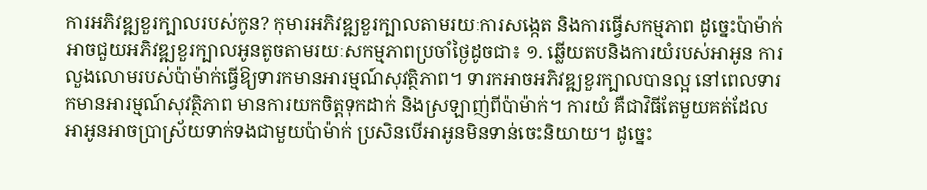ការអភិវឌ្ឍខួរក្បាលរបស់កូន? កុមារអភិវឌ្ឍខួរក្បាលតាមរយៈការសង្កេត និងការធ្វើសកម្មភាព ដូច្នេះប៉ាម៉ាក់អាចជួយអភិវឌ្ឍខួរក្បាលអូនតូចតាមរយៈសកម្មភាពប្រចាំថ្ងៃដូចជា៖ ១. ឆ្លើយតបនិងការយំរបស់អាអូន ការលួងលោមរបស់ប៉ាម៉ាក់ធ្វើឱ្យទារកមានអារម្មណ៍សុវត្ថិភាព។ ទារកអាចអភិវឌ្ឍខួរក្បាលបានល្អ នៅពេលទារកមានអារម្មណ៍សុវត្ថិភាព មានការយកចិត្តទុកដាក់ និងស្រឡាញ់ពីប៉ាម៉ាក់។ ការយំ គឺជាវិធីតែមួយគត់ដែលអាអូនអាចប្រាស្រ័យទាក់ទងជាមួយប៉ាម៉ាក់ ប្រសិនបើអាអូនមិនទាន់ចេះនិយាយ។ ដូច្នេះ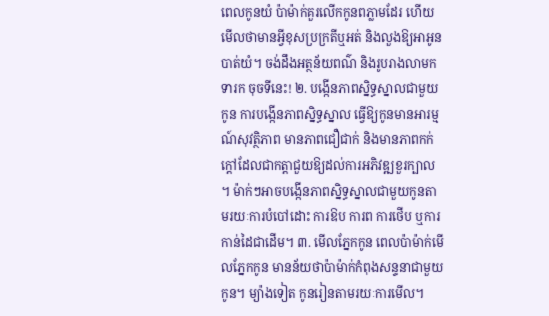ពេលកូនយំ ប៉ាម៉ាក់គួរលើកកូនពភ្លាមដែរ ហើយមើលថាមានអ្វីខុសប្រក្រតីឬអត់ និងលួងឱ្យអាអូនបាត់យំ។ ចង់ដឹងអត្ថន័យពណ៌ និងរូបរាងលាមកទារក ចុចទីនេះ! ២. បង្កើនភាពស្និទ្ធស្នាលជាមួយកូន ការបង្កើនភាពស្និទ្ធស្នាល ធ្វើឱ្យកូនមានអារម្មណ៍សុវត្ថិភាព មានភាពជឿជាក់ និងមានភាពកក់ក្តៅដែលជាកត្តាជួយឱ្យដល់ការអភិវឌ្ឍខួរក្បាល។ ម៉ាក់ៗអាចបង្កើនភាពស្និទ្ធស្នាលជាមួយកូនតាមរយៈការបំបៅដោះ ការឱប ការព ការថើប ឬការកាន់ដៃជាដើម។ ៣. មើលភ្នែកកូន ពេលប៉ាម៉ាក់មើលភ្នែកកូន មានន័យថាប៉ាម៉ាក់កំពុងសន្ទនាជាមួយកូន។ ម្យ៉ាងទៀត កូនរៀនតាមរយៈការមើល។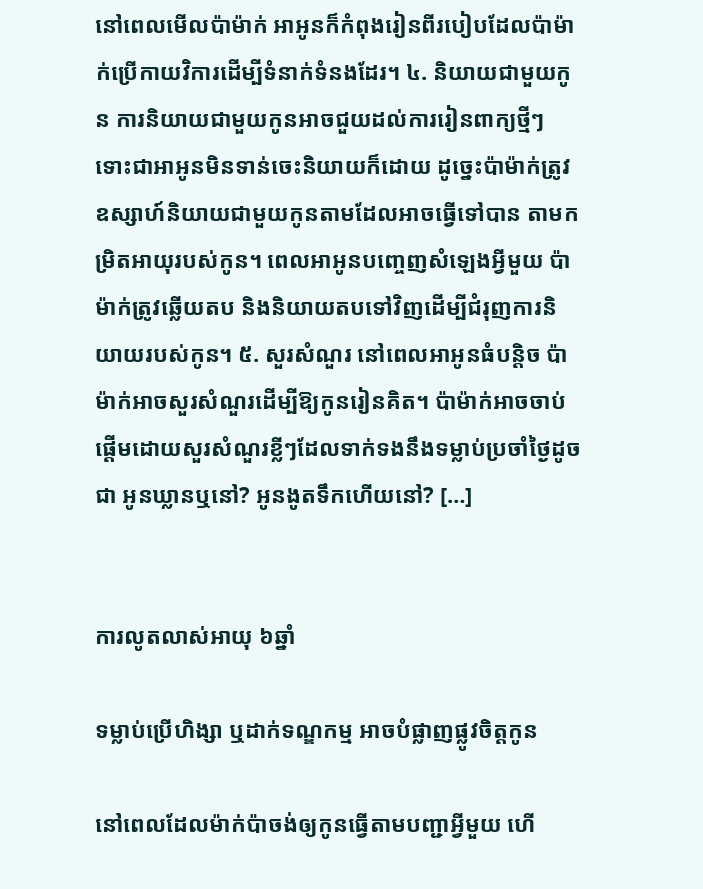នៅពេលមើលប៉ាម៉ាក់ អាអូនក៏កំពុងរៀនពីរបៀបដែលប៉ាម៉ាក់ប្រើកាយវិការដើម្បីទំនាក់ទំនងដែរ។ ៤. និយាយជាមួយកូន ការនិយាយជាមួយកូនអាចជួយដល់ការរៀនពាក្យថ្មីៗ ទោះជាអាអូនមិនទាន់ចេះនិយាយក៏ដោយ ដូច្នេះប៉ាម៉ាក់ត្រូវឧស្សាហ៍និយាយជាមួយកូនតាមដែលអាចធ្វើទៅបាន តាមកម្រិតអាយុរបស់កូន។ ពេលអាអូនបញ្ចេញសំឡេងអ្វីមួយ ប៉ាម៉ាក់ត្រូវឆ្លើយតប និងនិយាយតបទៅវិញដើម្បីជំរុញការនិយាយរបស់កូន។ ៥. សួរសំណួរ នៅពេលអាអូនធំបន្តិច ប៉ាម៉ាក់អាចសួរសំណួរដើម្បីឱ្យកូនរៀនគិត។ ប៉ាម៉ាក់អាចចាប់ផ្តើមដោយសួរសំណួរខ្លីៗដែលទាក់ទងនឹងទម្លាប់ប្រចាំថ្ងៃដូចជា អូនឃ្លានឬនៅ? អូនងូតទឹកហើយនៅ? […]


ការលូតលាស់អាយុ ៦ឆ្នាំ

ទម្លាប់ប្រើហិង្សា ឬដាក់ទណ្ឌកម្ម អាចបំផ្លាញផ្លូវចិត្តកូន

នៅពេលដែលម៉ាក់ប៉ាចង់ឲ្យកូនធ្វើតាមបញ្ជាអ្វីមួយ ហើ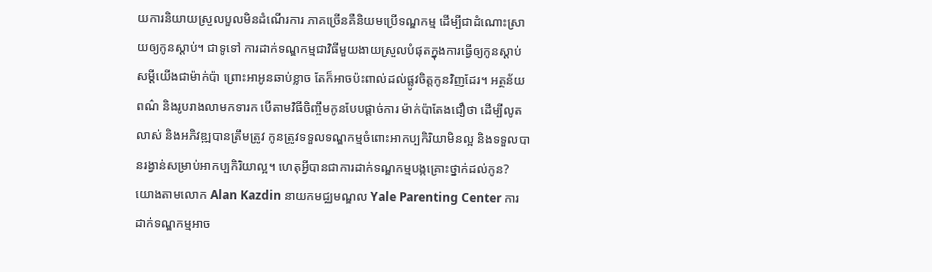យការនិយាយស្រួលបួលមិនដំណើរការ ភាគច្រើនគឺនិយមប្រើទណ្ឌកម្ម ដើម្បីជាដំណោះស្រាយឲ្យកូនស្ដាប់។ ជាទូទៅ ការដាក់ទណ្ឌកម្មជាវិធីមួយងាយស្រួលបំផុតក្នុងការធ្វើឲ្យកូនស្ដាប់សម្ដីយើងជាម៉ាក់ប៉ា ព្រោះអាអូនឆាប់ខ្លាច តែក៏អាចប៉ះពាល់ដល់ផ្លូវចិត្តកូនវិញដែរ។ អត្ថន័យពណ៌ និងរូបរាងលាមកទារក បើតាមវិធីចិញ្ចឹមកូនបែបផ្ដាច់ការ ម៉ាក់ប៉ាតែងជឿថា ដើម្បីលូតលាស់ និងអភិវឌ្ឍបានត្រឹមត្រូវ កូនត្រូវទទួលទណ្ឌកម្មចំពោះអាកប្បកិរិយាមិនល្អ និងទទួលបានរង្វាន់សម្រាប់អាកប្បកិរិយាល្អ។ ហេតុអ្វីបានជាការដាក់ទណ្ឌកម្មបង្កគ្រោះថ្នាក់ដល់កូន? យោងតាមលោក Alan Kazdin នាយកមជ្ឈមណ្ឌល Yale Parenting Center ការដាក់ទណ្ឌកម្មអាច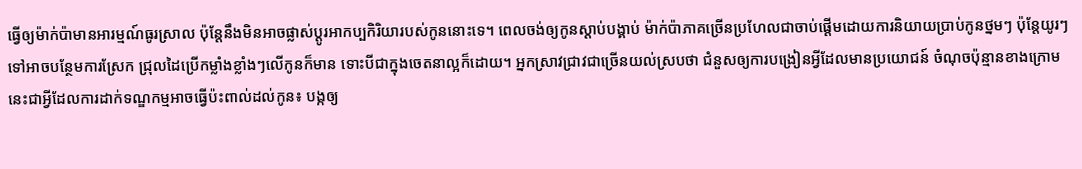ធ្វើឲ្យម៉ាក់ប៉ាមានអារម្មណ៍ធូរស្រាល ប៉ុន្តែនឹងមិនអាចផ្លាស់ប្ដូរអាកប្បកិរិយារបស់កូននោះទេ។ ពេលចង់ឲ្យកូនស្ដាប់បង្គាប់ ម៉ាក់ប៉ាភាគច្រើនប្រហែលជាចាប់ផ្ដើមដោយការនិយាយប្រាប់កូនថ្នមៗ ប៉ុន្តែយូរៗទៅអាចបន្ថែមការស្រែក ជ្រុលដៃប្រើកម្លាំងខ្លាំងៗលើកូនក៏មាន ទោះបីជាក្នុងចេតនាល្អក៏ដោយ។ អ្នកស្រាវជ្រាវជាច្រើនយល់ស្របថា ជំនួសឲ្យការបង្រៀនអ្វីដែលមានប្រយោជន៍ ចំណុចប៉ុន្មានខាងក្រោមនេះជាអ្វីដែលការដាក់ទណ្ឌកម្មអាចធ្វើប៉ះពាល់ដល់កូន៖ បង្កឲ្យ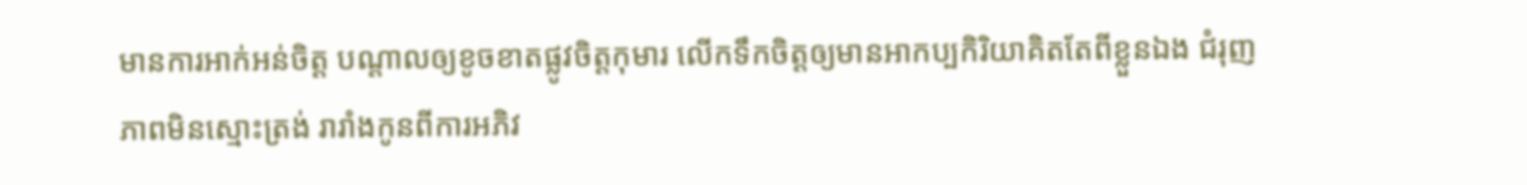មានការអាក់អន់ចិត្ត បណ្ដាលឲ្យខូចខាតផ្លូវចិត្តកុមារ លើកទឹកចិត្តឲ្យមានអាកប្បកិរិយាគិតតែពីខ្លួនឯង ជំរុញភាពមិនស្មោះត្រង់ រារាំងកូនពីការអភិវ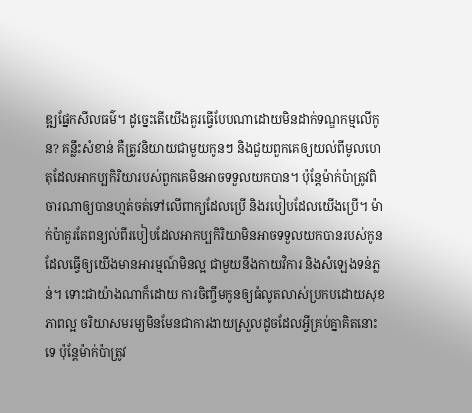ឌ្ឍផ្នែកសីលធម៌។ ដូច្នេះតើយើងគួរធ្វើបែបណាដោយមិនដាក់ទណ្ឌកម្មលើកូន? គន្លឹះសំខាន់ គឺត្រូវនិយាយជាមួយកូនៗ និងជួយពួកគេឲ្យយល់ពីមូលហេតុដែលអាកប្បកិរិយារបស់ពួកគេមិនអាចទទួលយកបាន។ ប៉ុន្តែម៉ាក់ប៉ាត្រូវពិចារណាឲ្យបានហ្មត់ចត់ទៅលើពាក្យដែលប្រើ និងរបៀបដែលយើងប្រើ។ ម៉ាក់ប៉ាគួរតែពន្យល់ពីរបៀបដែលអាកប្បកិរិយាមិនអាចទទួលយកបានរបស់កូនដែលធ្វើឲ្យយើងមានអារម្មណ៍មិនល្អ ជាមួយនឹងកាយវិការ និងសំឡេងទន់ភ្លន់។ ទោះជាយ៉ាងណាក៏ដោយ ការចិញ្ចឹមកូនឲ្យធំលូតលាស់ប្រកបដោយសុខភាពល្អ ចរិយាសមរម្យមិនមែនជាការងាយស្រួលដូចដែលអ្វីគ្រប់គ្នាគិតនោះទេ ប៉ុន្តែម៉ាក់ប៉ាត្រូវ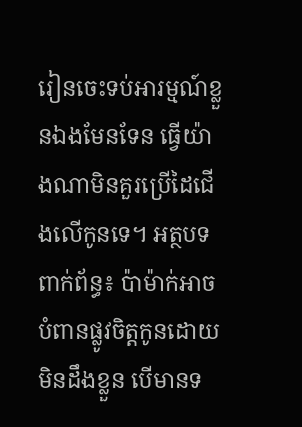រៀនចេះទប់អារម្មណ៍ខ្លួនឯងមែនទែន ធ្វើយ៉ាងណាមិនគួរប្រើដៃជើងលើកូនទេ។ អត្ថបទពាក់ព័ន្ធ៖ ប៉ាម៉ាក់អាចបំពានផ្លូវចិត្តកូនដោយមិនដឹងខ្លួន បើមានទ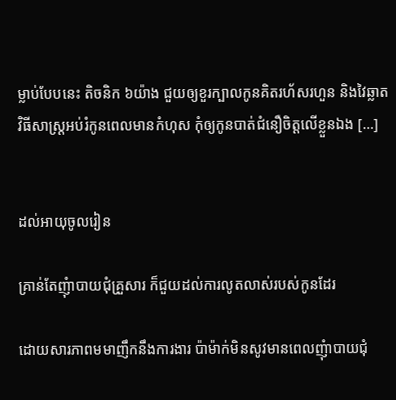ម្លាប់បែបនេះ តិចនិក ៦យ៉ាង ជួយឲ្យខួរក្បាលកូនគិតរហ័សរហួន និងវៃឆ្លាត វិធីសាស្រ្តអប់រំកូនពេលមានកំហុស កុំឲ្យកូនបាត់ជំនឿចិត្តលើខ្លួនឯង […]


ដល់អាយុចូលរៀន

គ្រាន់តែញុំាបាយជុំគ្រួសារ ក៏ជួយដល់ការលូតលាស់របស់កូនដែរ

ដោយសារភាពមមាញឹកនឹងការងារ ប៉ាម៉ាក់មិនសូវមានពេលញុំាបាយជុំ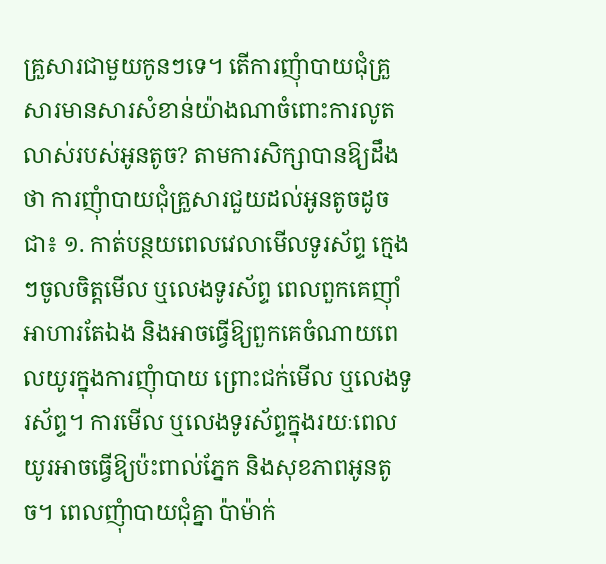គ្រួសារជាមួយកូនៗទេ។ តើការញុំាបាយជុំគ្រួសារមានសារសំខាន់យ៉ាងណាចំពោះការលូតលាស់របស់អូនតូច? តាមការសិក្សាបានឱ្យដឹងថា ការញុំាបាយជុំគ្រួសារជួយដល់អូនតូចដូចជា៖ ១. កាត់បន្ថយពេលវេលាមើលទូរស័ព្ទ ក្មេងៗចូលចិត្តមើល ឬលេងទូរស័ព្ទ ពេលពួកគេញ៉ាំអាហារតែឯង និងអាចធ្វើឱ្យពួកគេចំណាយពេលយូរក្នុងការញុំាបាយ ព្រោះជក់មើល ឬលេងទូរស័ព្ទ។ ការមើល ឬលេងទូរស័ព្ទក្នុងរយៈពេលយូរអាចធ្វើឱ្យប៉ះពាល់ភ្នែក និងសុខភាពអូនតូច។ ពេលញុំាបាយជុំគ្នា ប៉ាម៉ាក់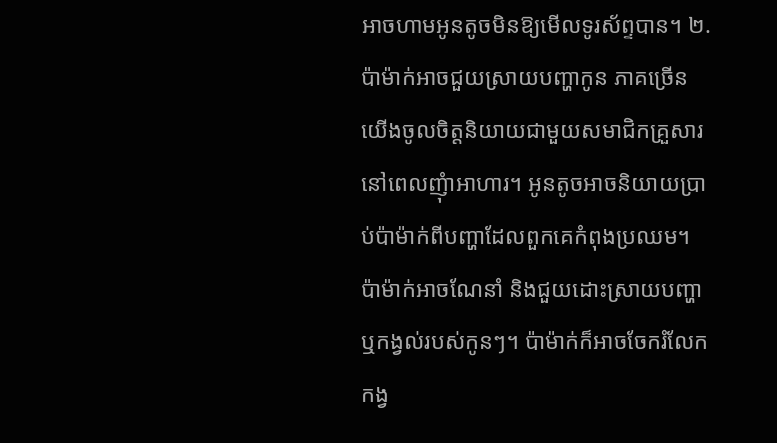អាចហាមអូនតូចមិនឱ្យមើលទូរស័ព្ទបាន។ ២. ប៉ាម៉ាក់អាចជួយស្រាយបញ្ហាកូន ភាគច្រើនយើងចូលចិត្តនិយាយជាមួយសមាជិកគ្រួសារនៅពេលញុំាអាហារ។ អូនតូចអាចនិយាយប្រាប់ប៉ាម៉ាក់ពីបញ្ហាដែលពួកគេកំពុងប្រឈម។ ប៉ាម៉ាក់អាចណែនាំ និងជួយដោះស្រាយបញ្ហា ឬកង្វល់របស់កូនៗ។ ប៉ាម៉ាក់ក៏អាចចែករំលែកកង្វ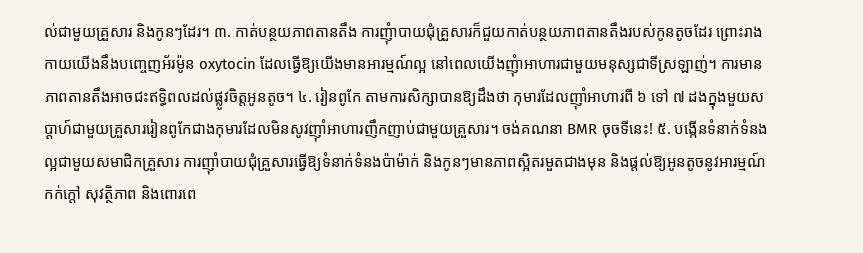ល់ជាមួយគ្រួសារ និងកូនៗដែរ។ ៣. កាត់បន្ថយភាពតានតឹង ការញុំាបាយជុំគ្រួសារក៏ជួយកាត់បន្ថយភាពតានតឹងរបស់កូនតូចដែរ ព្រោះរាងកាយយើងនឹងបញ្ចេញអ័រម៉ូន oxytocin ដែលធ្វើឱ្យយើងមានអារម្មណ៍ល្អ នៅពេលយើងញុំាអាហារជាមួយមនុស្សជាទីស្រឡាញ់។ ការមានភាពតានតឹងអាចជះឥទ្ធិពលដល់ផ្លូវចិត្តអូនតូច។ ៤. រៀនពូកែ តាមការសិក្សាបានឱ្យដឹងថា កុមារដែលញ៉ាំអាហារពី ៦ ទៅ ៧ ដងក្នុងមួយសប្តាហ៍ជាមួយគ្រួសាររៀនពូកែជាងកុមារដែលមិនសូវញ៉ាំអាហារញឹកញាប់ជាមួយគ្រួសារ។ ចង់គណនា BMR ចុចទីនេះ! ៥. បង្កើនទំនាក់ទំនងល្អជាមួយសមាជិកគ្រួសារ ការញ៉ាំបាយជុំគ្រួសារធ្វើឱ្យទំនាក់ទំនងប៉ាម៉ាក់ និងកូនៗមានភាពស្អិតរមួតជាងមុន និងផ្តល់ឱ្យអូនតូចនូវអារម្មណ៍កក់ក្តៅ សុវត្ថិភាព និងពោរពេ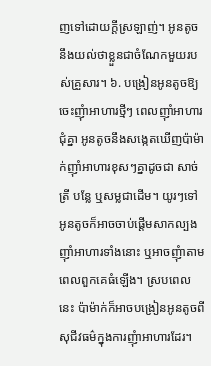ញទៅដោយក្តីស្រឡាញ់។ អូនតូចនឹងយល់ថាខ្លួនជាចំណែកមួយរបស់គ្រួសារ។ ៦. បង្រៀនអូនតូចឱ្យចេះញុំាអាហារថ្មីៗ ពេលញ៉ាំអាហារជុំគ្នា អូនតូចនឹងសង្កេតឃើញប៉ាម៉ាក់ញ៉ាំអាហារខុសៗគ្នាដូចជា សាច់ ត្រី បន្លែ ឬសម្លជាដើម។ យូរៗទៅ អូនតូចក៏អាចចាប់ផ្តើមសាកល្បងញ៉ាំអាហារទាំងនោះ ឬអាចញុំាតាមពេលពួកគេធំឡើង។ ស្របពេលនេះ ប៉ាម៉ាក់ក៏អាចបង្រៀនអូនតូចពីសុជីវធម៌ក្នុងការញុំាអាហារដែរ។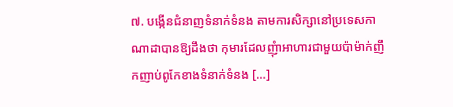៧. បង្កើនជំនាញទំនាក់ទំនង តាមការសិក្សានៅប្រទេសកាណាដាបានឱ្យដឹងថា កុមារដែលញុំាអាហារជាមួយប៉ាម៉ាក់ញឹកញាប់ពូកែខាងទំនាក់ទំនង […]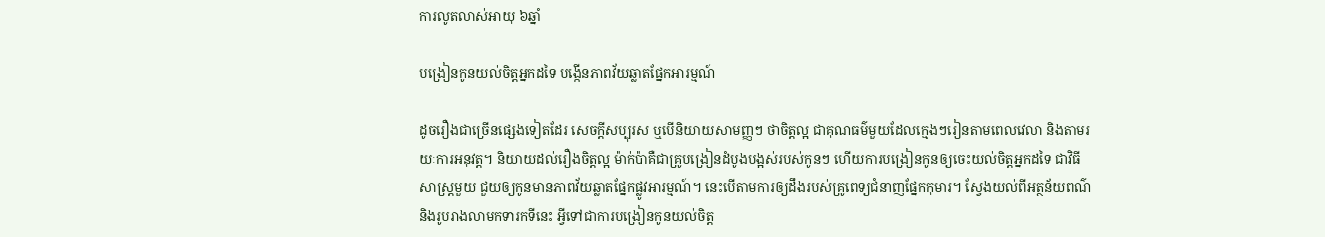ការលូតលាស់អាយុ ៦ឆ្នាំ

បង្រៀនកូនយល់ចិត្តអ្នកដទៃ បង្កើនភាពវ័យឆ្លាតផ្នែកអារម្មណ៍

ដូចរឿងជាច្រើនផ្សេងទៀតដែរ សេចក្ដីសប្បុរស ឬបើនិយាយសាមញ្ញៗ ថាចិត្តល្អ ជាគុណធម៌មួយដែលក្មេងៗរៀនតាមពេលវេលា និងតាមរយៈការអនុវត្ត។ និយាយដល់រឿងចិត្តល្អ ម៉ាក់ប៉ាគឺជាគ្រូបង្រៀនដំបូងបង្អស់របស់កូនៗ ហើយការបង្រៀនកូនឲ្យចេះយល់ចិត្តអ្នកដទៃ ជាវិធីសាស្ត្រមួយ ជួយឲ្យកូនមានភាពវ័យឆ្លាតផ្នែកផ្លូវអារម្មណ៍។ នេះបើតាមការឲ្យដឹងរបស់គ្រូពេទ្យជំនាញផ្នែកកុមារ។ ស្វែងយល់ពីអត្ថន័យពណ៌ និងរូបរាងលាមកទារកទីនេះ អ្វីទៅជាការបង្រៀនកូនយល់ចិត្ត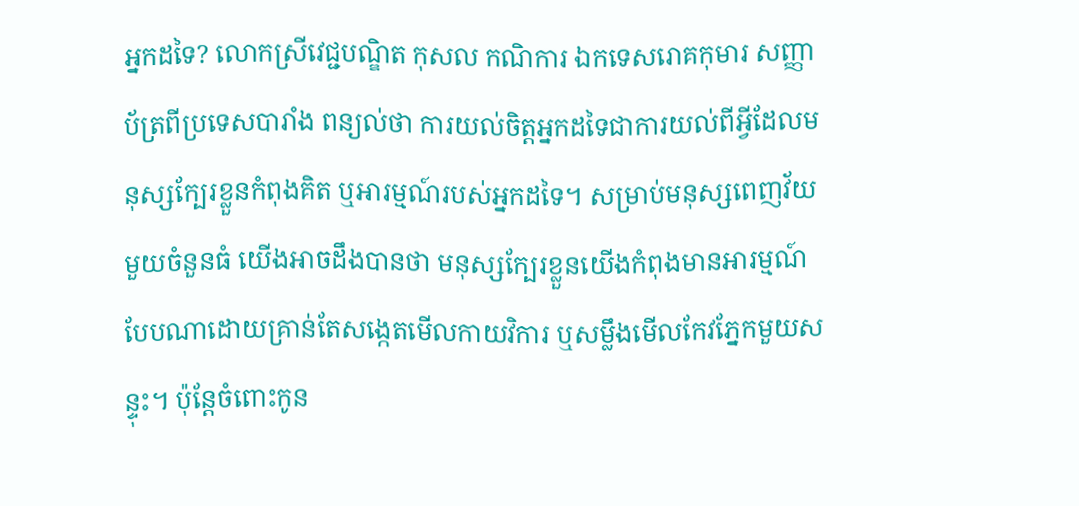អ្នកដទៃ? លោកស្រីវេជ្ជបណ្ឌិត កុសល កណិការ ឯកទេសរោគកុមារ សញ្ញាប័ត្រពីប្រទេសបារាំង ពន្យល់ថា ការយល់ចិត្តអ្នកដទៃជាការយល់ពីអ្វីដែលមនុស្សក្បែរខ្លួនកំពុងគិត ឬអារម្មណ៍របស់អ្នកដទៃ។ សម្រាប់មនុស្សពេញវ័យមួយចំនួនធំ យើងអាចដឹងបានថា មនុស្សក្បែរខ្លួនយើងកំពុងមានអារម្មណ៍បែបណាដោយគ្រាន់តែសង្កេតមើលកាយវិការ ឬសម្លឹងមើលកែវភ្នែកមួយសន្ទុះ។ ប៉ុន្តែចំពោះកូន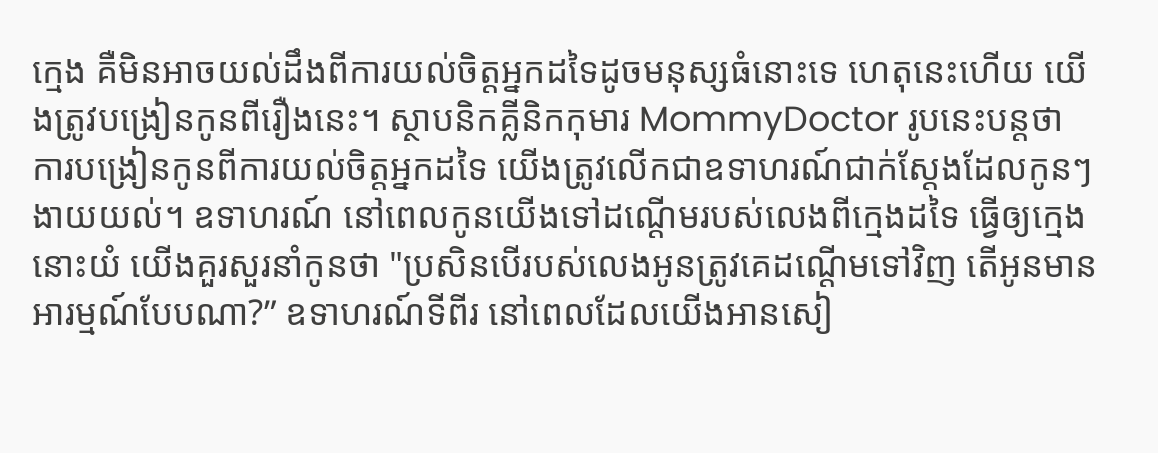ក្មេង គឺមិនអាចយល់ដឹងពីការយល់ចិត្តអ្នកដទៃដូចមនុស្សធំនោះទេ ហេតុនេះហើយ យើងត្រូវបង្រៀនកូនពីរឿងនេះ។ ស្ថាបនិកគ្លីនិកកុមារ MommyDoctor រូបនេះបន្តថា ការបង្រៀនកូនពីការយល់ចិត្តអ្នកដទៃ យើងត្រូវលើកជាឧទាហរណ៍ជាក់ស្ដែងដែលកូនៗងាយយល់។ ឧទាហរណ៍ នៅពេលកូនយើងទៅដណ្ដើមរបស់លេងពីក្មេងដទៃ ធ្វើឲ្យក្មេងនោះយំ យើងគួរសួរនាំកូនថា "ប្រសិនបើរបស់លេងអូនត្រូវគេដណ្ដើមទៅវិញ តើអូនមានអារម្មណ៍បែបណា?” ឧទាហរណ៍ទីពីរ នៅពេលដែលយើងអានសៀ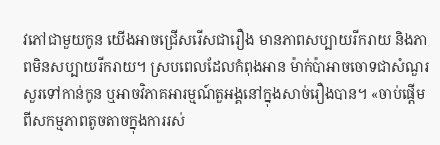វភៅជាមួយកូន យើងអាចជ្រើសរើសជារឿង មានភាពសប្បាយរីករាយ និងភាពមិនសប្បាយរីករាយ។ ស្របពេលដែលកំពុងអាន ម៉ាក់ប៉ាអាចចោទជាសំណួរសួរទៅកាន់កូន ឬអាចវិភាគអារម្មណ៍តួអង្គនៅក្នុងសាច់រឿងបាន។ «ចាប់ផ្ដើមពីសកម្មភាពតូចតាចក្នុងការរស់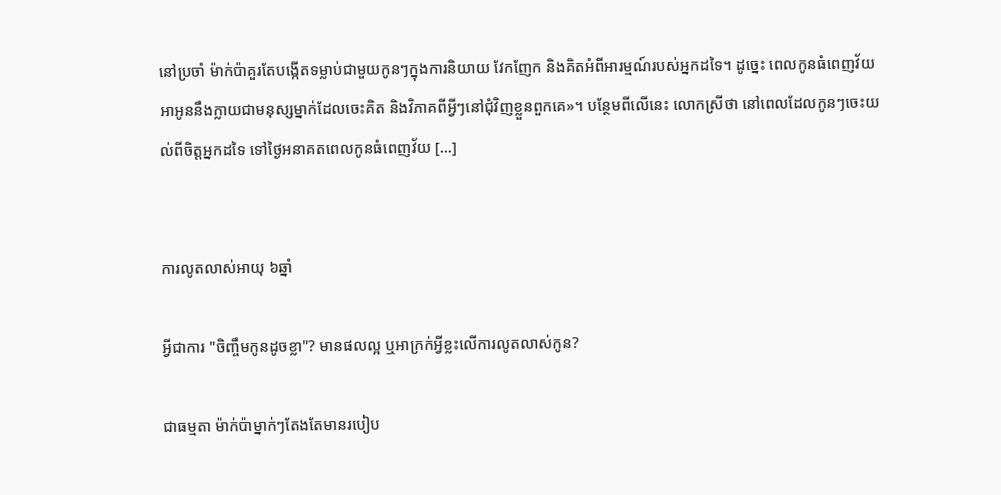នៅប្រចាំ ម៉ាក់ប៉ាគួរតែបង្កើតទម្លាប់ជាមួយកូនៗក្នុងការនិយាយ វែកញែក និងគិតអំពីអារម្មណ៍របស់អ្នកដទៃ។ ដូច្នេះ ពេលកូនធំពេញវ័យ អាអូននឹងក្លាយជាមនុស្សម្នាក់ដែលចេះគិត និងវិភាគពីអ្វីៗនៅជុំវិញខ្លួនពួកគេ»។ បន្ថែមពីលើនេះ លោកស្រីថា នៅពេលដែលកូនៗចេះយល់ពីចិត្តអ្នកដទៃ ទៅថ្ងៃអនាគតពេលកូនធំពេញវ័យ […]


ការលូតលាស់អាយុ ៦ឆ្នាំ

អ្វីជាការ "ចិញ្ចឹមកូនដូចខ្លា"? មានផលល្អ ឬអាក្រក់អ្វីខ្លះលើការលូតលាស់កូន?

ជាធម្មតា ម៉ាក់ប៉ាម្នាក់ៗតែងតែមានរបៀប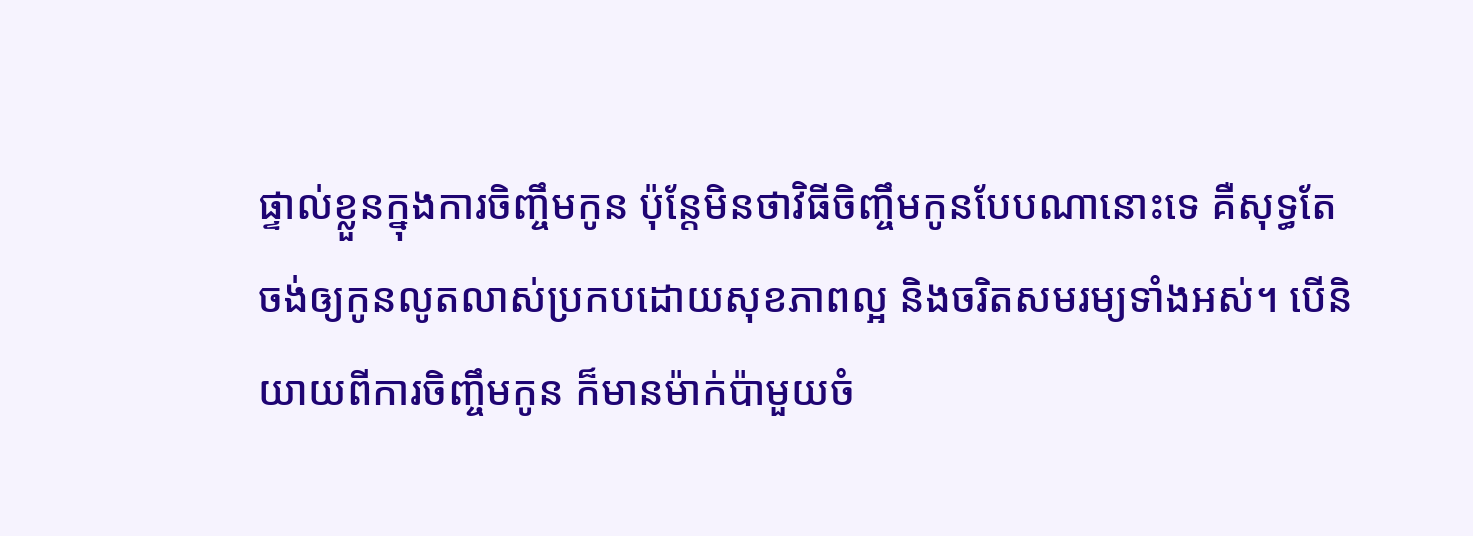ផ្ទាល់ខ្លួនក្នុងការចិញ្ចឹមកូន ប៉ុន្តែមិនថាវិធីចិញ្ចឹមកូនបែបណានោះទេ គឺសុទ្ធតែចង់ឲ្យកូនលូតលាស់ប្រកបដោយសុខភាពល្អ និងចរិតសមរម្យទាំងអស់។ បើនិយាយពីការចិញ្ចឹមកូន ក៏មានម៉ាក់ប៉ាមួយចំ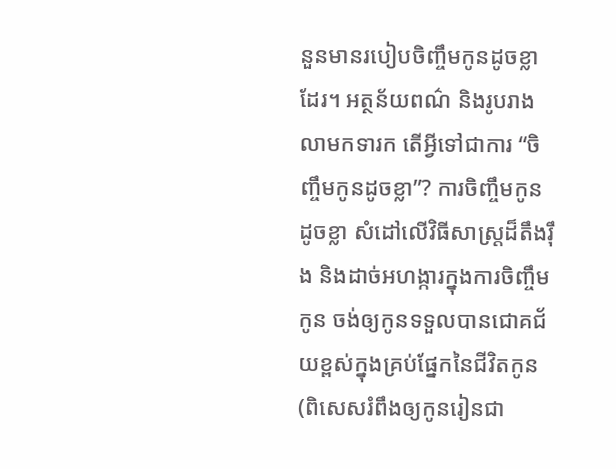នួនមានរបៀបចិញ្ចឹមកូនដូចខ្លាដែរ។ អត្ថន័យពណ៌ និងរូបរាងលាមកទារក តើអ្វីទៅជាការ “ចិញ្ចឹមកូនដូចខ្លា”? ការចិញ្ចឹមកូនដូចខ្លា សំដៅលើវិធីសាស្ត្រដ៏តឹងរ៉ឹង និងដាច់អហង្ការក្នុងការចិញ្ចឹមកូន ចង់ឲ្យកូនទទួលបានជោគជ័យខ្ពស់ក្នុងគ្រប់ផ្នែកនៃជីវិតកូន (ពិសេសរំពឹងឲ្យកូនរៀនជា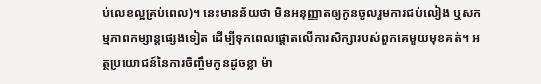ប់លេខល្អគ្រប់ពេល)។ នេះមានន័យថា មិនអនុញ្ញាតឲ្យកូនចូលរួមការជប់លៀង ឬសកម្មភាពកម្សាន្តផ្សេងទៀត ដើម្បីទុកពេលផ្ដោតលើការសិក្សារបស់ពួកគេមួយមុខគត់។ អត្ថប្រយោជន៍នៃការចិញ្ចឹមកូនដូចខ្លា ម៉ា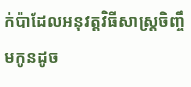ក់ប៉ាដែលអនុវត្តវិធីសាស្ត្រចិញ្ចឹមកូនដូច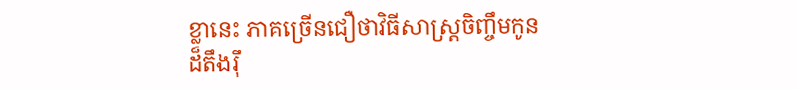ខ្លានេះ ភាគច្រើនជឿថាវិធីសាស្ត្រចិញ្ចឹមកូនដ៏តឹងរ៉ឹ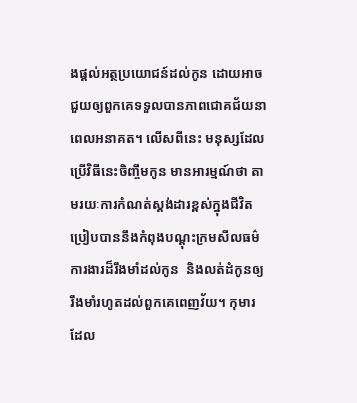ងផ្ដល់អត្ថប្រយោជន៍ដល់កូន ដោយអាចជួយឲ្យពួកគេទទួលបានភាពជោគជ័យនាពេលអនាគត។ លើសពីនេះ មនុស្សដែលប្រើវិធីនេះចិញ្ចឹមកូន មានអារម្មណ៍ថា តាមរយៈការកំណត់ស្តង់ដារខ្ពស់ក្នុងជីវិត ប្រៀបបាននឹងកំពុងបណ្ដុះក្រមសីលធម៌ការងារដ៏រឹងមាំដល់កូន  និងលត់ដំកូនឲ្យរឹងមាំរហូតដល់ពួកគេពេញវ័យ។ កុមារដែល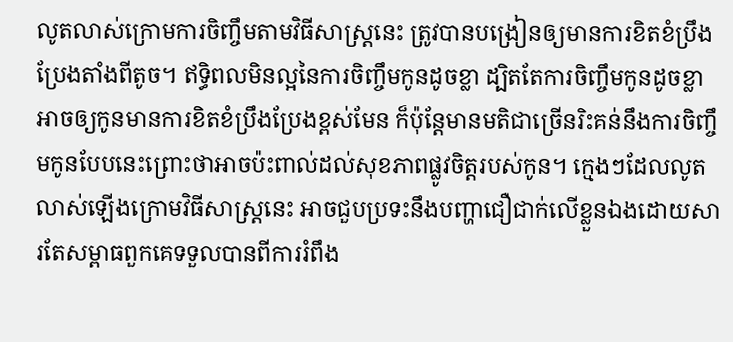លូតលាស់ក្រោមការចិញ្ចឹមតាមវិធីសាស្ត្រនេះ ត្រូវបានបង្រៀនឲ្យមានការខិតខំប្រឹងប្រែងតាំងពីតូច។ ឥទ្ធិពលមិនល្អនៃការចិញ្ចឹមកូនដូចខ្លា ដ្បិតតែការចិញ្ចឹមកូនដូចខ្លា អាចឲ្យកូនមានការខិតខំប្រឹងប្រែងខ្ពស់មែន ក៏ប៉ុន្តែមានមតិជាច្រើនរិះគន់នឹងការចិញ្ចឹមកូនបែបនេះព្រោះថាអាចប៉ះពាល់ដល់សុខភាពផ្លូវចិត្តរបស់កូន។ ក្មេងៗដែលលូតលាស់ឡើងក្រោមវិធីសាស្ត្រនេះ អាចជួបប្រទះនឹងបញ្ហាជឿជាក់លើខ្លួនឯងដោយសារតែសម្ពាធពួកគេទទួលបានពីការរំពឹង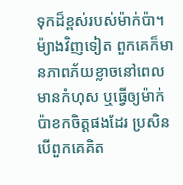ទុកដ៏ខ្ពស់របស់ម៉ាក់ប៉ា។ ម៉្យាងវិញទៀត ពួកគេក៏មានភាពភ័យខ្លាចនៅពេលមានកំហុស ឬធ្វើឲ្យម៉ាក់ប៉ាខកចិត្តផងដែរ ប្រសិនបើពួកគេគិត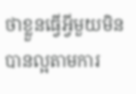ថាខ្លួនធ្វើអ្វីមួយមិនបានល្អតាមការ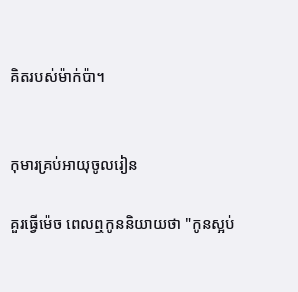គិតរបស់ម៉ាក់ប៉ា។


កុមារគ្រប់អាយុចូលរៀន

គួរធ្វើម៉េច ពេលឮកូននិយាយថា "កូនស្អប់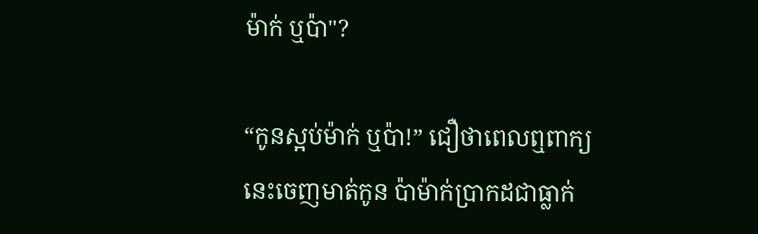ម៉ាក់ ឬប៉ា"?

“កូនស្អប់ម៉ាក់ ឬប៉ា!” ជឿថាពេលឮពាក្យនេះចេញមាត់កូន ប៉ាម៉ាក់ប្រាកដជាធ្លាក់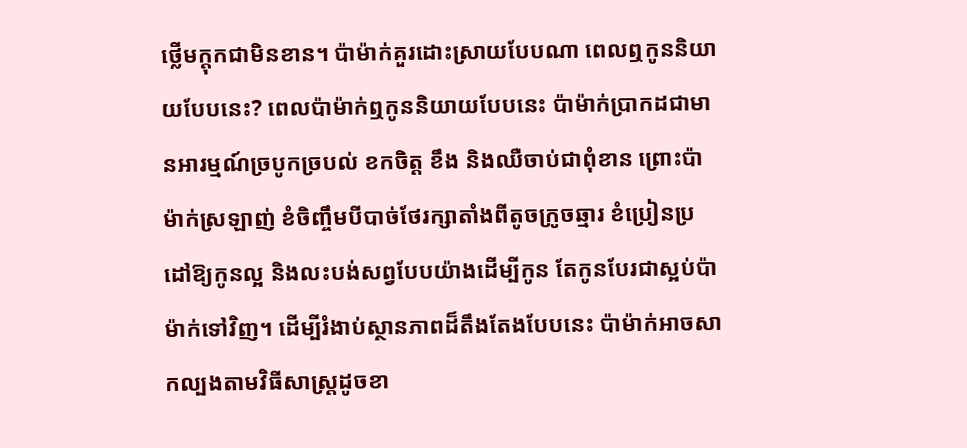ថ្លើមក្តុកជាមិនខាន។ ប៉ាម៉ាក់គួរដោះស្រាយបែបណា ពេលឮកូននិយាយបែបនេះ? ពេលប៉ាម៉ាក់ឮកូននិយាយបែបនេះ ប៉ាម៉ាក់ប្រាកដជាមានអារម្មណ៍ច្របូកច្របល់ ខកចិត្ត ខឹង និងឈឺចាប់ជាពុំខាន ព្រោះប៉ាម៉ាក់ស្រឡាញ់ ខំចិញ្ចឹមបីបាច់ថែរក្សាតាំងពីតូចក្រូចឆ្មារ ខំប្រៀនប្រដៅឱ្យកូនល្អ និងលះបង់សព្វបែបយ៉ាងដើម្បីកូន តែកូនបែរជាស្អប់ប៉ាម៉ាក់ទៅវិញ។ ដើម្បីរំងាប់ស្ថានភាពដ៏តឹងតែងបែបនេះ ប៉ាម៉ាក់អាចសាកល្បងតាមវិធីសាស្រ្តដូចខា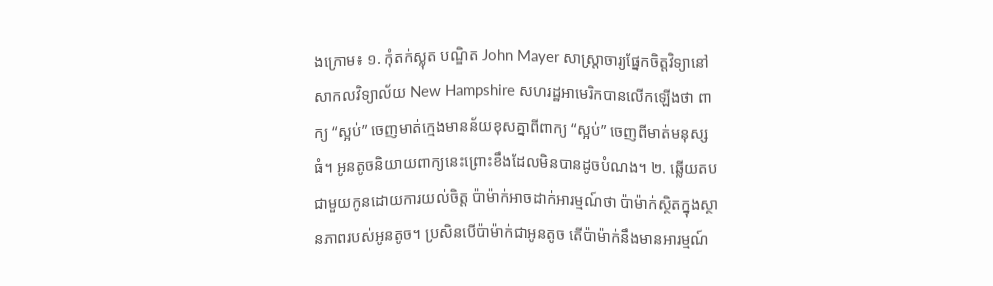ងក្រោម៖ ១. កុំតក់ស្លុត បណ្ឌិត John Mayer សាស្ត្រាចារ្យផ្នែកចិត្តវិទ្យានៅសាកលវិទ្យាល័យ New Hampshire សហរដ្ឋអាមេរិកបានលើកឡើងថា ពាក្យ “ស្អប់” ចេញមាត់ក្មេងមានន័យខុសគ្នាពីពាក្យ “ស្អប់” ចេញពីមាត់មនុស្សធំ។ អូនតូចនិយាយពាក្យនេះព្រោះខឹងដែលមិនបានដូចបំណង។ ២. ឆ្លើយតបជាមួយកូនដោយការយល់ចិត្ត ប៉ាម៉ាក់អាចដាក់អារម្មណ៍ថា ប៉ាម៉ាក់ស្ថិតក្នុងស្ថានភាពរបស់អូនតូច។ ប្រសិនបើប៉ាម៉ាក់ជាអូនតូច តើប៉ាម៉ាក់នឹងមានអារម្មណ៍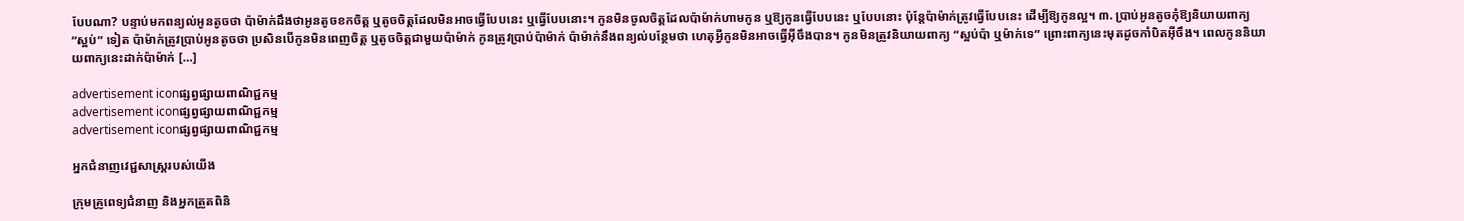បែបណា? បន្ទាប់មកពន្យល់អូនតូចថា ប៉ាម៉ាក់ដឹងថាអូនតូចខកចិត្ត ឬតូចចិត្តដែលមិនអាចធ្វើបែបនេះ ឬធ្វើបែបនោះ។ កូនមិនចូលចិត្តដែលប៉ាម៉ាក់ហាមកូន ឬឱ្យកូនធ្វើបែបនេះ ឬបែបនោះ ប៉ុន្តែប៉ាម៉ាក់ត្រូវធ្វើបែបនេះ ដើម្បីឱ្យកូនល្អ។ ៣. ប្រាប់អូនតូចកុំឱ្យនិយាយពាក្យ “ស្អប់” ទៀត ប៉ាម៉ាក់ត្រូវប្រាប់អូនតូចថា ប្រសិនបើកូនមិនពេញចិត្ត ឬតូចចិត្តជាមួយប៉ាម៉ាក់ កូនត្រូវប្រាប់ប៉ាម៉ាក់ ប៉ាម៉ាក់នឹងពន្យល់បន្ថែមថា ហេតុអ្វីកូនមិនអាចធ្វើអ៊ីចឹងបាន។ កូនមិនត្រូវនិយាយពាក្យ “ស្អប់ប៉ា ឬម៉ាក់ទេ” ព្រោះពាក្យនេះមុតដូចកាំបិតអ៊ីចឹង។ ពេលកូននិយាយពាក្យនេះដាក់ប៉ាម៉ាក់ […]

advertisement iconផ្សព្វផ្សាយពាណិជ្ជកម្ម
advertisement iconផ្សព្វផ្សាយពាណិជ្ជកម្ម
advertisement iconផ្សព្វផ្សាយពាណិជ្ជកម្ម

អ្នកជំនាញវេជ្ជសាស្ត្ររបស់យើង

ក្រុមគ្រូពេទ្យជំនាញ និងអ្នកត្រួតពិនិ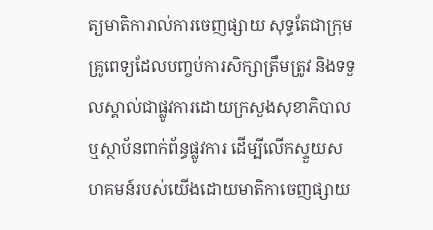ត្យមាតិការាល់ការចេញផ្សាយ សុទ្ធតែជាក្រុមគ្រូពេទ្យដែលបញ្ចប់ការសិក្សាត្រឹមត្រូវ និងទទួលស្គាល់ជាផ្លូវការដោយក្រសួងសុខាភិបាលឬស្ថាប័នពាក់ព័ន្ធផ្លូវការ ដើម្បីលើកស្ទួយសហគមន៍របស់យើងដោយមាតិកាចេញផ្សាយ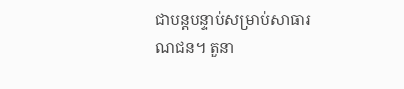ជាបន្តបន្ទាប់សម្រាប់សាធារណជន។ តួនា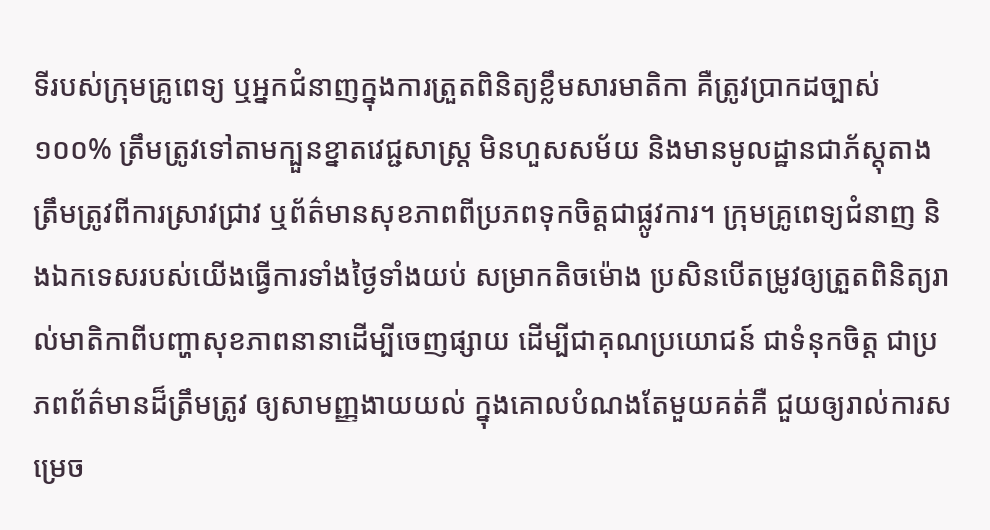ទីរបស់ក្រុមគ្រូពេទ្យ ឬអ្នកជំនាញក្នុងការត្រួតពិនិត្យខ្លឹមសារមាតិកា គឺត្រូវប្រាកដច្បាស់ ១០០% ត្រឹមត្រូវទៅតាមក្បួនខ្នាតវេជ្ជសាស្ត្រ មិនហួសសម័យ និងមានមូលដ្ឋានជាភ័ស្តុតាងត្រឹមត្រូវពីការស្រាវជ្រាវ ឬព័ត៌មានសុខភាពពីប្រភពទុកចិត្តជាផ្លូវការ។ ក្រុមគ្រូពេទ្យជំនាញ និងឯកទេសរបស់យើងធ្វើការទាំងថ្ងៃទាំងយប់ សម្រាកតិចម៉ោង ប្រសិនបើតម្រូវឲ្យត្រួតពិនិត្យរាល់មាតិកាពីបញ្ហាសុខភាពនានាដើម្បីចេញផ្សាយ ដើម្បីជាគុណប្រយោជន៍ ជាទំនុកចិត្ត ជាប្រភពព័ត៌មានដ៏ត្រឹមត្រូវ ឲ្យសាមញ្ញងាយយល់ ក្នុងគោលបំណងតែមួយគត់គឺ ជួយឲ្យរាល់ការសម្រេច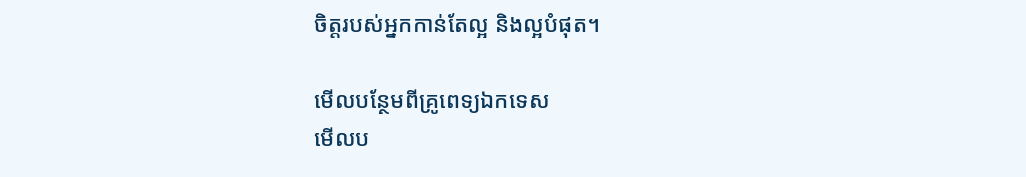ចិត្តរបស់អ្នកកាន់តែល្អ និងល្អបំផុត។

មើលបន្ថែមពីគ្រូពេទ្យឯកទេស
មើលប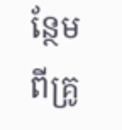ន្ថែមពីគ្រូ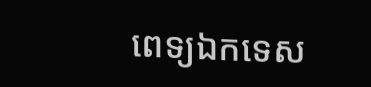ពេទ្យឯកទេស